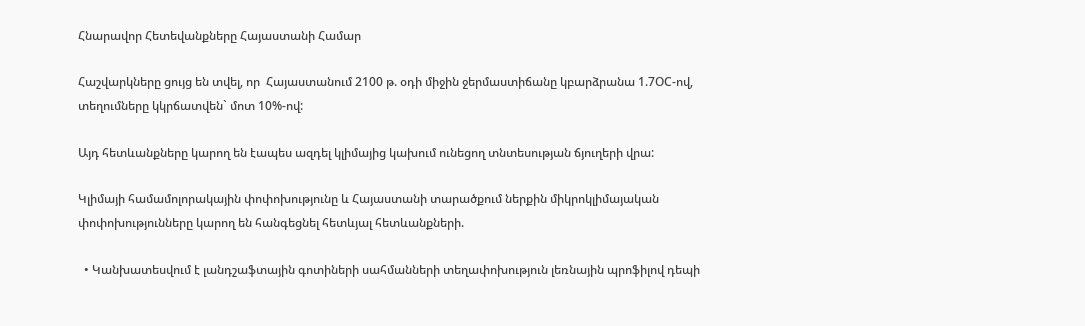Հնարավոր Հետեվանքները Հայաստանի Համար

Հաշվարկները ցույց են տվել, որ  Հայաստանում 2100 թ. օդի միջին ջերմաստիճանը կբարձրանա 1.7ՕC-ով, տեղումները կկրճատվեն` մոտ 10%-ով:

Այդ հետևանքները կարող են էապես ազդել կլիմայից կախում ունեցող տնտեսության ճյուղերի վրա:

Կլիմայի համամոլորակային փոփոխությունը և Հայաստանի տարածքում ներքին միկրոկլիմայական փոփոխությունները կարող են հանգեցնել հետևյալ հետևանքների.

  • Կանխատեսվում է լանդշաֆտային գոտիների սահմանների տեղափոխություն լեռնային պրոֆիլով դեպի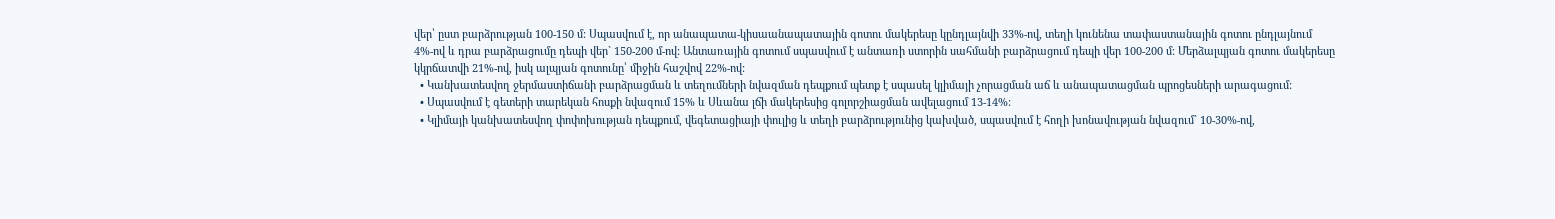վեր՝ ըստ բարձրության 100-150 մ: Սպասվում է, որ անապատա-կիսաանապատային գոտու մակերեսը կընդլայնվի 33%-ով, տեղի կունենա տափաստանային գոտու ընդլայնում 4%-ով և դրա բարձրացումը դեպի վեր` 150-200 մ-ով: Անտառային գոտում սպասվում է անտառի ստորին սահմանի բարձրացում դեպի վեր 100-200 մ: Մերձալպյան գոտու մակերեսը կկրճատվի 21%-ով, իսկ ալպյան գոտունը՝ միջին հաշվով 22%-ով:
  • Կանխատեսվող ջերմաստիճանի բարձրացման և տեղումների նվազման դեպքում պետք է սպասել կլիմայի չորացման աճ և անապատացման պրոցեսների արագացում:
  • Սպասվում է գետերի տարեկան հոսքի նվազում 15% և Սևանա լճի մակերեսից գոլորշիացման ավելացում 13-14%:
  • Կլիմայի կանխատեսվող փոփոխության դեպքում, վեգետացիայի փուլից և տեղի բարձրությունից կախված, սպասվում է հողի խոնավության նվազում` 10-30%-ով,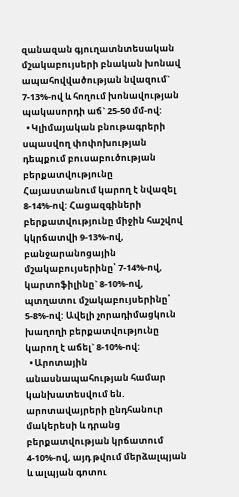զանազան գյուղատնտեսական մշակաբույսերի բնական խոնավ ապահովվածության նվազում` 7-13%-ով և հողում խոնավության պակասորդի աճ` 25-50 մմ-ով:
  • Կլիմայական բնութագրերի սպասվող փոփոխության դեպքում բուսաբուծության բերքատվությունը Հայաստանում կարող է նվազել 8-14%-ով: Հացազգիների բերքատվությունը միջին հաշվով կկրճատվի 9-13%-ով, բանջարանոցային մշակաբույսերինը՝ 7-14%-ով, կարտոֆիլինը` 8-10%-ով, պտղատու մշակաբույսերինը՝ 5-8%-ով: Ավելի չորադիմացկուն խաղողի բերքատվությունը կարող է աճել` 8-10%-ով:
  • Արոտային անասնապահության համար կանխատեսվում են. արոտավայրերի ընդհանուր մակերեսի և դրանց բերքատվության կրճատում 4-10%-ով, այդ թվում մերձալպյան և ալպյան գոտու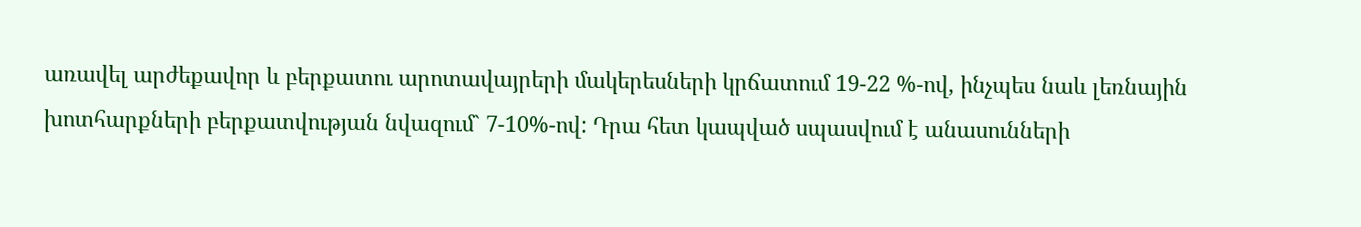առավել արժեքավոր և բերքատու արոտավայրերի մակերեսների կրճատում 19-22 %-ով, ինչպես նաև լեռնային խոտհարքների բերքատվության նվազում` 7-10%-ով: Դրա հետ կապված սպասվում է անասունների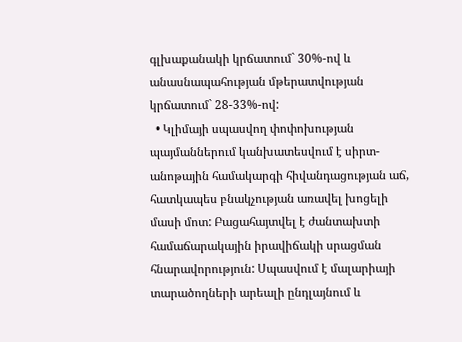գլխաքանակի կրճատում` 30%-ով և անասնապահության մթերատվության կրճատում` 28-33%-ով:
  • Կլիմայի սպասվող փոփոխության պայմաններում կանխատեսվում է սիրտ-անոթային համակարգի հիվանդացության աճ, հատկապես բնակչության առավել խոցելի մասի մոտ: Բացահայտվել է ժանտախտի համաճարակային իրավիճակի սրացման հնարավորություն: Սպասվում է մալարիայի տարածողների արեալի ընդլայնում և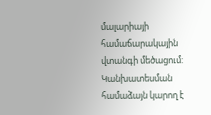մալարիայի համաճարակային վտանգի մեծացում: Կանխատեսման համաձայն կարող է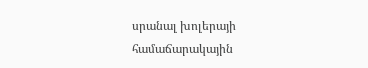սրանալ խոլերայի համաճարակային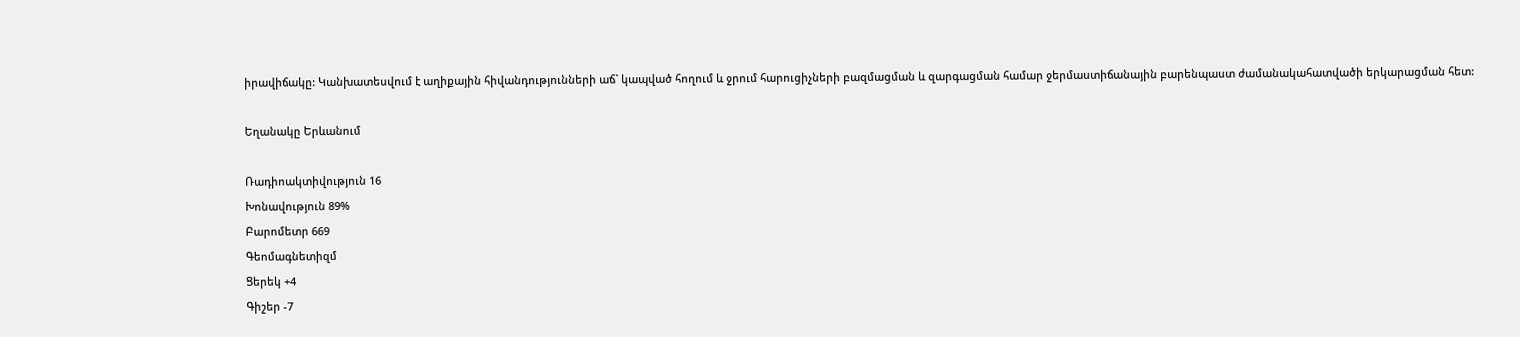իրավիճակը: Կանխատեսվում է աղիքային հիվանդությունների աճ` կապված հողում և ջրում հարուցիչների բազմացման և զարգացման համար ջերմաստիճանային բարենպաստ ժամանակահատվածի երկարացման հետ:

Եղանակը Երևանում

Ռադիոակտիվություն 16
Խոնավություն 89%
Բարոմետր 669
Գեոմագնետիզմ
Ցերեկ +4
Գիշեր -7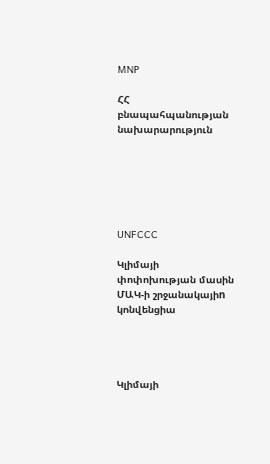MNP

ՀՀ բնապահպանության նախարարություն






UNFCCC

Կլիմայի փոփոխության մասին ՄԱԿ-ի շրջանակայիn կոնվենցիա




Կլիմայի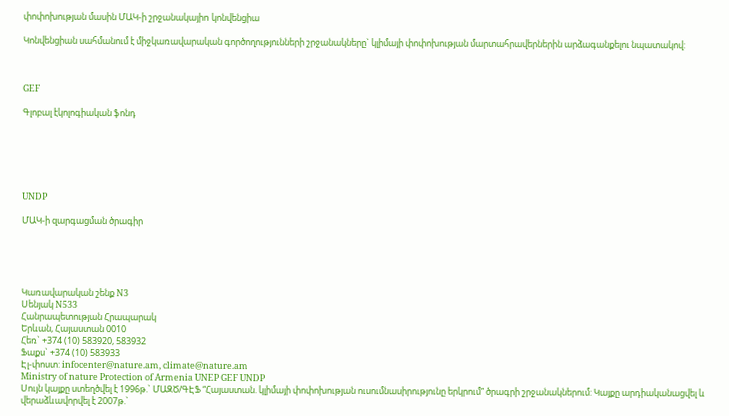փոփոխության մասին ՄԱԿ-ի շրջանակայիn կոնվենցիա

Կոնվենցիան սահմանում է միջկառավարական գործողությունների շրջանակները` կլիմայի փոփոխության մարտահրավերներին արձագանքելու նպատակով:



GEF

Գլոբալ էկոլոգիական ֆոնդ






UNDP

ՄԱԿ-ի զարգացման ծրագիր





Կառավարական շենք N3
Սենյակ N533
Հանրապետության Հրապարակ
Երևան, Հայաստան 0010
Հեռ` +374 (10) 583920, 583932
Ֆաքս` +374 (10) 583933
Էլ-փոստ: infocenter@nature.am, climate@nature.am
Ministry of nature Protection of Armenia UNEP GEF UNDP
Սույն կայքը ստեղծվել է 1996թ.` ՄԱԶԾ/ԳԷՖ “Հայաստան. կլիմայի փոփոխության ուսումնասիրությունը երկրում” ծրագրի շրջանակներում: Կայքը արդիականացվել և վերաձևավորվել է 2007թ.`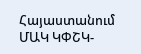Հայաստանում ՄԱԿ ԿՓՇԿ-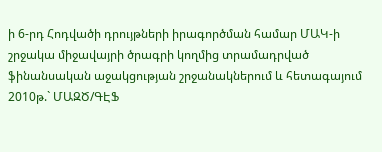ի 6-րդ Հոդվածի դրույթների իրագործման համար ՄԱԿ-ի շրջակա միջավայրի ծրագրի կողմից տրամադրված ֆինանսական աջակցության շրջանակներում և հետագայում 2010թ.` ՄԱԶԾ/ԳԷՖ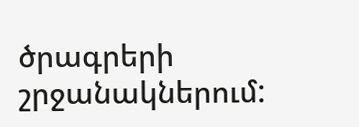ծրագրերի շրջանակներում: